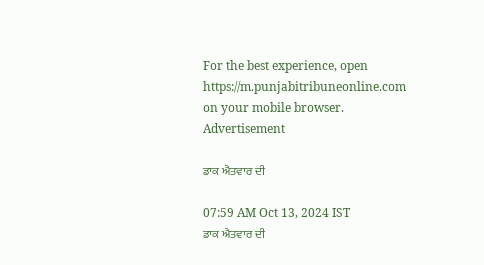For the best experience, open
https://m.punjabitribuneonline.com
on your mobile browser.
Advertisement

ਡਾਕ ਐਤਵਾਰ ਦੀ

07:59 AM Oct 13, 2024 IST
ਡਾਕ ਐਤਵਾਰ ਦੀ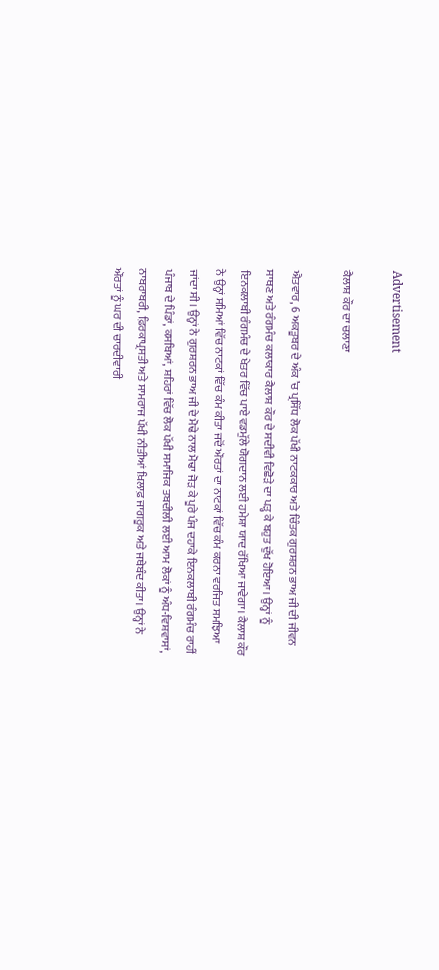Advertisement

ਕੈਲਾਸ਼ ਕੌਰ ਦਾ ਚਲਾਣਾ

ਐਤਵਾਰ, 6 ਅਕਤੂਬਰ ਦੇ ਅੰਕ ’ਚ ਪ੍ਰਸਿੱਧ ਲੋਕ ਪੱਖੀ ਨਾਟਕਕਾਰ ਅਤੇ ਚਿੰਤਕ ਗੁਰਸ਼ਰਨ ਭਾਅ ਜੀ ਦੀ ਜੀਵਨ ਸਾਥਣ ਅਤੇ ਰੰਗਮੰਚ ਕਲਾਕਾਰ ਕੈਲਾਸ਼ ਕੌਰ ਦੇ ਸਦੀਵੀ ਵਿਛੋੜੇ ਦਾ ਪੜ੍ਹ ਕੇ ਬਹੁਤ ਦੁੱਖ ਹੋਇਆ। ਉਨ੍ਹਾਂ ਨੂੰ ਇਨਕਲਾਬੀ ਰੰਗਮੰਚ ਦੇ ਖੇਤਰ ਵਿੱਚ ਪਾਏ ਵਡਮੁੱਲੇ ਯੋਗਦਾਨ ਲਈ ਹਮੇਸ਼ਾ ਯਾਦ ਰੱਖਿਆ ਜਾਵੇਗਾ। ਕੈਲਾਸ਼ ਕੌਰ ਨੇ ਉਨ੍ਹਾਂ ਸਮਿਆਂ ਵਿੱਚ ਨਾਟਕਾਂ ਵਿੱਚ ਕੰਮ ਕੀਤਾ ਜਦੋਂ ਔਰਤਾਂ ਦਾ ਨਾਟਕਾਂ ਵਿੱਚ ਕੰਮ ਕਰਨਾ ਵਰਜਿਤ ਸਮਝਿਆ ਜਾਂਦਾ ਸੀ। ਉਨ੍ਹਾਂ ਨੇ ਗੁਰਸ਼ਰਨ ਭਾਅ ਜੀ ਦੇ ਮੋਢੇ ਨਾਲ ਮੋਢਾ ਜੋੜ ਕੇ ਪੂਰੇ ਪੰਜ ਦਹਾਕੇ ਇਨਕਲਾਬੀ ਰੰਗਮੰਚ ਰਾਹੀਂ ਪੰਜਾਬ ਦੇ ਪਿੰਡਾਂ, ਕਸਬਿਆਂ, ਸ਼ਹਿਰਾਂ ਵਿੱਚ ਲੋਕ ਪੱਖੀ ਸਮਾਜਿਕ ਤਬਦੀਲੀ ਲਈ ਆਮ ਲੋਕਾਂ ਨੂੰ ਅੰਧ-ਵਿਸ਼ਵਾਸਾਂ, ਨਾਬਰਾਬਰੀ, ਫ਼ਿਰਕਾਪ੍ਰਸਤੀ ਅਤੇ ਸਾਮਰਾਜ ਪੱਖੀ ਨੀਤੀਆਂ ਖ਼ਿਲਾਫ਼ ਜਾਗਰੂਕ ਅਤੇ ਜਥੇਬੰਦ ਕੀਤਾ। ਉਨ੍ਹਾਂ ਨੇ ਔਰਤਾਂ ਨੂੰ ਘਰ ਦੀ ਚਾਰਦੀਵਾਰੀ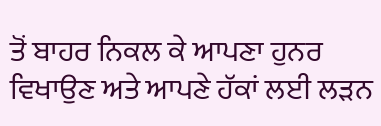ਤੋਂ ਬਾਹਰ ਨਿਕਲ ਕੇ ਆਪਣਾ ਹੁਨਰ ਵਿਖਾਉਣ ਅਤੇ ਆਪਣੇ ਹੱਕਾਂ ਲਈ ਲੜਨ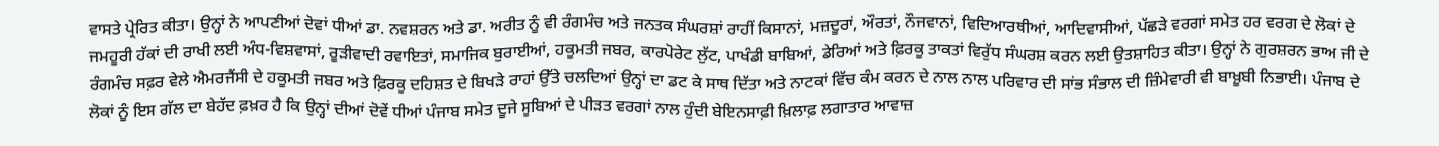ਵਾਸਤੇ ਪ੍ਰੇਰਿਤ ਕੀਤਾ। ਉਨ੍ਹਾਂ ਨੇ ਆਪਣੀਆਂ ਦੋਵਾਂ ਧੀਆਂ ਡਾ. ਨਵਸ਼ਰਨ ਅਤੇ ਡਾ. ਅਰੀਤ ਨੂੰ ਵੀ ਰੰਗਮੰਚ ਅਤੇ ਜਨਤਕ ਸੰਘਰਸ਼ਾਂ ਰਾਹੀਂ ਕਿਸਾਨਾਂ, ਮਜ਼ਦੂਰਾਂ, ਔਰਤਾਂ, ਨੌਜਵਾਨਾਂ, ਵਿਦਿਆਰਥੀਆਂ, ਆਦਿਵਾਸੀਆਂ, ਪੱਛੜੇ ਵਰਗਾਂ ਸਮੇਤ ਹਰ ਵਰਗ ਦੇ ਲੋਕਾਂ ਦੇ ਜਮਹੂਰੀ ਹੱਕਾਂ ਦੀ ਰਾਖੀ ਲਈ ਅੰਧ-ਵਿਸ਼ਵਾਸਾਂ, ਰੂੜੀਵਾਦੀ ਰਵਾਇਤਾਂ, ਸਮਾਜਿਕ ਬੁਰਾਈਆਂ, ਹਕੂਮਤੀ ਜਬਰ, ਕਾਰਪੋਰੇਟ ਲੁੱਟ, ਪਾਖੰਡੀ ਬਾਬਿਆਂ, ਡੇਰਿਆਂ ਅਤੇ ਫ਼ਿਰਕੂ ਤਾਕਤਾਂ ਵਿਰੁੱਧ ਸੰਘਰਸ਼ ਕਰਨ ਲਈ ਉਤਸ਼ਾਹਿਤ ਕੀਤਾ। ਉਨ੍ਹਾਂ ਨੇ ਗੁਰਸ਼ਰਨ ਭਾਅ ਜੀ ਦੇ ਰੰਗਮੰਚ ਸਫ਼ਰ ਵੇਲੇ ਐਮਰਜੈਂਸੀ ਦੇ ਹਕੂਮਤੀ ਜਬਰ ਅਤੇ ਫ਼ਿਰਕੂ ਦਹਿਸ਼ਤ ਦੇ ਬਿਖੜੇ ਰਾਹਾਂ ਉੱਤੇ ਚਲਦਿਆਂ ਉਨ੍ਹਾਂ ਦਾ ਡਟ ਕੇ ਸਾਥ ਦਿੱਤਾ ਅਤੇ ਨਾਟਕਾਂ ਵਿੱਚ ਕੰਮ ਕਰਨ ਦੇ ਨਾਲ ਨਾਲ ਪਰਿਵਾਰ ਦੀ ਸਾਂਭ ਸੰਭਾਲ ਦੀ ਜ਼ਿੰਮੇਵਾਰੀ ਵੀ ਬਾਖ਼ੂਬੀ ਨਿਭਾਈ। ਪੰਜਾਬ ਦੇ ਲੋਕਾਂ ਨੂੰ ਇਸ ਗੱਲ ਦਾ ਬੇਹੱਦ ਫ਼ਖ਼ਰ ਹੈ ਕਿ ਉਨ੍ਹਾਂ ਦੀਆਂ ਦੋਵੇਂ ਧੀਆਂ ਪੰਜਾਬ ਸਮੇਤ ਦੂਜੇ ਸੂਬਿਆਂ ਦੇ ਪੀੜਤ ਵਰਗਾਂ ਨਾਲ ਹੁੰਦੀ ਬੇਇਨਸਾਫ਼ੀ ਖ਼ਿਲਾਫ਼ ਲਗਾਤਾਰ ਆਵਾਜ਼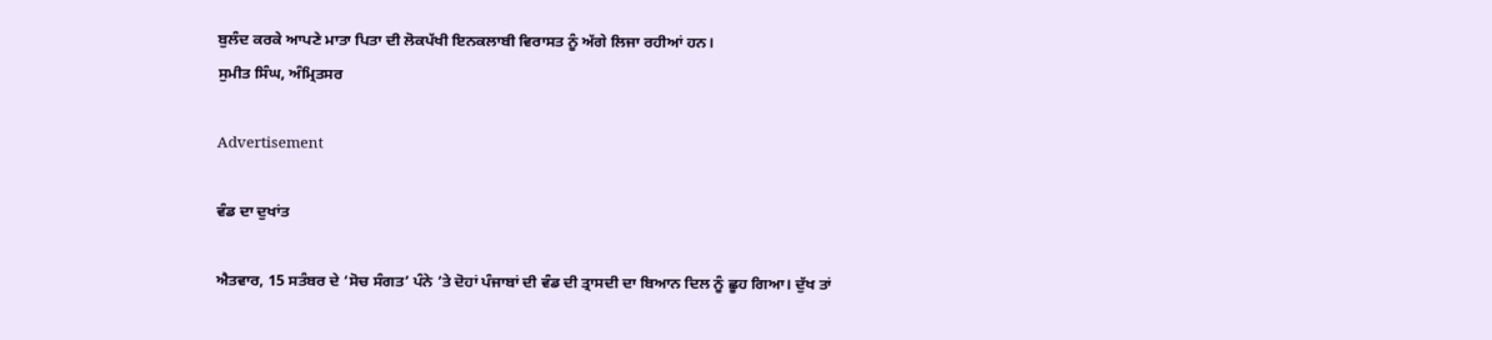ਬੁਲੰਦ ਕਰਕੇ ਆਪਣੇ ਮਾਤਾ ਪਿਤਾ ਦੀ ਲੋਕਪੱਖੀ ਇਨਕਲਾਬੀ ਵਿਰਾਸਤ ਨੂੰ ਅੱਗੇ ਲਿਜਾ ਰਹੀਆਂ ਹਨ।
ਸੁਮੀਤ ਸਿੰਘ, ਅੰਮ੍ਰਿਤਸਰ

Advertisement

ਵੰਡ ਦਾ ਦੁਖਾਂਤ

ਐਤਵਾਰ, 15 ਸਤੰਬਰ ਦੇ ‘ਸੋਚ ਸੰਗਤ’ ਪੰਨੇ ’ਤੇ ਦੋਹਾਂ ਪੰਜਾਬਾਂ ਦੀ ਵੰਡ ਦੀ ਤ੍ਰਾਸਦੀ ਦਾ ਬਿਆਨ ਦਿਲ ਨੂੰ ਛੂਹ ਗਿਆ। ਦੁੱਖ ਤਾਂ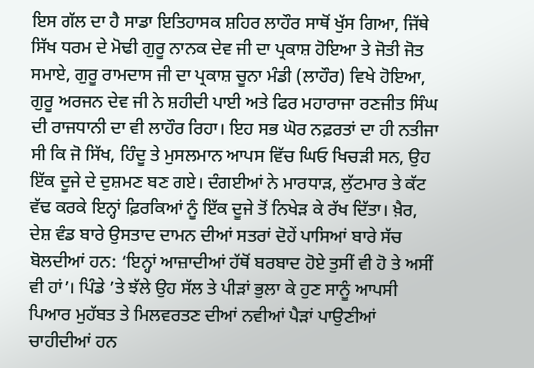ਇਸ ਗੱਲ ਦਾ ਹੈ ਸਾਡਾ ਇਤਿਹਾਸਕ ਸ਼ਹਿਰ ਲਾਹੌਰ ਸਾਥੋਂ ਖੁੱਸ ਗਿਆ, ਜਿੱਥੇ ਸਿੱਖ ਧਰਮ ਦੇ ਮੋਢੀ ਗੁਰੂ ਨਾਨਕ ਦੇਵ ਜੀ ਦਾ ਪ੍ਰਕਾਸ਼ ਹੋਇਆ ਤੇ ਜੋਤੀ ਜੋਤ ਸਮਾਏ, ਗੁਰੂ ਰਾਮਦਾਸ ਜੀ ਦਾ ਪ੍ਰਕਾਸ਼ ਚੂਨਾ ਮੰਡੀ (ਲਾਹੌਰ) ਵਿਖੇ ਹੋਇਆ, ਗੁਰੂ ਅਰਜਨ ਦੇਵ ਜੀ ਨੇ ਸ਼ਹੀਦੀ ਪਾਈ ਅਤੇ ਫਿਰ ਮਹਾਰਾਜਾ ਰਣਜੀਤ ਸਿੰਘ ਦੀ ਰਾਜਧਾਨੀ ਦਾ ਵੀ ਲਾਹੌਰ ਰਿਹਾ। ਇਹ ਸਭ ਘੋਰ ਨਫ਼ਰਤਾਂ ਦਾ ਹੀ ਨਤੀਜਾ ਸੀ ਕਿ ਜੋ ਸਿੱਖ, ਹਿੰਦੂ ਤੇ ਮੁਸਲਮਾਨ ਆਪਸ ਵਿੱਚ ਘਿਓ ਖਿਚੜੀ ਸਨ, ਉਹ ਇੱਕ ਦੂਜੇ ਦੇ ਦੁਸ਼ਮਣ ਬਣ ਗਏ। ਦੰਗਈਆਂ ਨੇ ਮਾਰਧਾੜ, ਲੁੱਟਮਾਰ ਤੇ ਕੱਟ ਵੱਢ ਕਰਕੇ ਇਨ੍ਹਾਂ ਫ਼ਿਰਕਿਆਂ ਨੂੰ ਇੱਕ ਦੂਜੇ ਤੋਂ ਨਿਖੇੜ ਕੇ ਰੱਖ ਦਿੱਤਾ। ਖ਼ੈਰ, ਦੇਸ਼ ਵੰਡ ਬਾਰੇ ਉਸਤਾਦ ਦਾਮਨ ਦੀਆਂ ਸਤਰਾਂ ਦੋਹੇਂ ਪਾਸਿਆਂ ਬਾਰੇ ਸੱਚ ਬੋਲਦੀਆਂ ਹਨ: ‘ਇਨ੍ਹਾਂ ਆਜ਼ਾਦੀਆਂ ਹੱਥੋਂ ਬਰਬਾਦ ਹੋਏ ਤੁਸੀਂ ਵੀ ਹੋ ਤੇ ਅਸੀਂ ਵੀ ਹਾਂ’। ਪਿੰਡੇ ’ਤੇ ਝੱਲੇ ਉਹ ਸੱਲ ਤੇ ਪੀੜਾਂ ਭੁਲਾ ਕੇ ਹੁਣ ਸਾਨੂੰ ਆਪਸੀ ਪਿਆਰ ਮੁਹੱਬਤ ਤੇ ਮਿਲਵਰਤਣ ਦੀਆਂ ਨਵੀਆਂ ਪੈੜਾਂ ਪਾਉਣੀਆਂ ਚਾਹੀਦੀਆਂ ਹਨ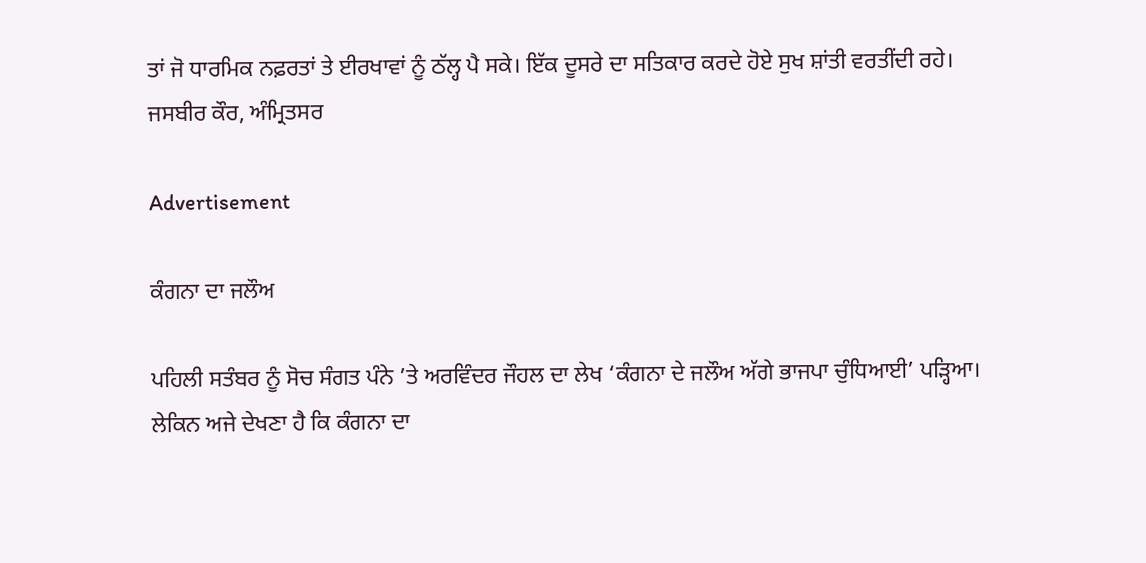ਤਾਂ ਜੋ ਧਾਰਮਿਕ ਨਫ਼ਰਤਾਂ ਤੇ ਈਰਖਾਵਾਂ ਨੂੰ ਠੱਲ੍ਹ ਪੈ ਸਕੇ। ਇੱਕ ਦੂਸਰੇ ਦਾ ਸਤਿਕਾਰ ਕਰਦੇ ਹੋਏ ਸੁਖ ਸ਼ਾਂਤੀ ਵਰਤੀਂਦੀ ਰਹੇ।
ਜਸਬੀਰ ਕੌਰ, ਅੰਮ੍ਰਿਤਸਰ

Advertisement

ਕੰਗਨਾ ਦਾ ਜਲੌਅ

ਪਹਿਲੀ ਸਤੰਬਰ ਨੂੰ ਸੋਚ ਸੰਗਤ ਪੰਨੇ ’ਤੇ ਅਰਵਿੰਦਰ ਜੌਹਲ ਦਾ ਲੇਖ ‘ਕੰਗਨਾ ਦੇ ਜਲੌਅ ਅੱਗੇ ਭਾਜਪਾ ਚੁੰਧਿਆਈ’ ਪੜ੍ਹਿਆ। ਲੇਕਿਨ ਅਜੇ ਦੇਖਣਾ ਹੈ ਕਿ ਕੰਗਨਾ ਦਾ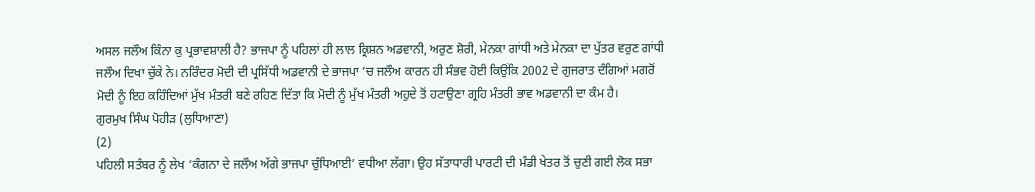ਅਸਲ ਜਲੌਅ ਕਿੰਨਾ ਕੁ ਪ੍ਰਭਾਵਸ਼ਾਲੀ ਹੈ? ਭਾਜਪਾ ਨੂੰ ਪਹਿਲਾਂ ਹੀ ਲਾਲ ਕ੍ਰਿਸ਼ਨ ਅਡਵਾਨੀ, ਅਰੁਣ ਸ਼ੋਰੀ, ਮੇਨਕਾ ਗਾਂਧੀ ਅਤੇ ਮੇਨਕਾ ਦਾ ਪੁੱਤਰ ਵਰੁਣ ਗਾਂਧੀ ਜਲੌਅ ਦਿਖਾ ਚੁੱਕੇ ਨੇ। ਨਰਿੰਦਰ ਮੋਦੀ ਦੀ ਪ੍ਰਸਿੱਧੀ ਅਡਵਾਨੀ ਦੇ ਭਾਜਪਾ ’ਚ ਜਲੌਅ ਕਾਰਨ ਹੀ ਸੰਭਵ ਹੋਈ ਕਿਉਂਕਿ 2002 ਦੇ ਗੁਜਰਾਤ ਦੰਗਿਆਂ ਮਗਰੋਂ ਮੋਦੀ ਨੂੰ ਇਹ ਕਹਿੰਦਿਆਂ ਮੁੱਖ ਮੰਤਰੀ ਬਣੇ ਰਹਿਣ ਦਿੱਤਾ ਕਿ ਮੋਦੀ ਨੂੰ ਮੁੱਖ ਮੰਤਰੀ ਅਹੁਦੇ ਤੋਂ ਹਟਾਉਣਾ ਗ੍ਰਹਿ ਮੰਤਰੀ ਭਾਵ ਅਡਵਾਨੀ ਦਾ ਕੰਮ ਹੈ।
ਗੁਰਮੁਖ ਸਿੰਘ ਪੋਹੀੜ (ਲੁਧਿਆਣਾ)
(2)
ਪਹਿਲੀ ਸਤੰਬਰ ਨੂੰ ਲੇਖ ‘ਕੰਗਨਾ ਦੇ ਜਲੌਅ ਅੱਗੇ ਭਾਜਪਾ ਚੁੰਧਿਆਈ’ ਵਧੀਆ ਲੱਗਾ। ਉਹ ਸੱਤਾਧਾਰੀ ਪਾਰਟੀ ਦੀ ਮੰਡੀ ਖੇਤਰ ਤੋਂ ਚੁਣੀ ਗਈ ਲੋਕ ਸਭਾ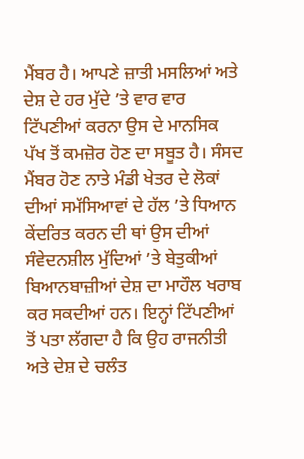ਮੈਂਬਰ ਹੈ। ਆਪਣੇ ਜ਼ਾਤੀ ਮਸਲਿਆਂ ਅਤੇ ਦੇਸ਼ ਦੇ ਹਰ ਮੁੱਦੇ ’ਤੇ ਵਾਰ ਵਾਰ ਟਿੱਪਣੀਆਂ ਕਰਨਾ ਉਸ ਦੇ ਮਾਨਸਿਕ ਪੱਖ ਤੋਂ ਕਮਜ਼ੋਰ ਹੋਣ ਦਾ ਸਬੂਤ ਹੈ। ਸੰਸਦ ਮੈਂਬਰ ਹੋਣ ਨਾਤੇ ਮੰਡੀ ਖੇਤਰ ਦੇ ਲੋਕਾਂ ਦੀਆਂ ਸਮੱਸਿਆਵਾਂ ਦੇ ਹੱਲ ’ਤੇ ਧਿਆਨ ਕੇਂਦਰਿਤ ਕਰਨ ਦੀ ਥਾਂ ਉਸ ਦੀਆਂ ਸੰਵੇਦਨਸ਼ੀਲ ਮੁੱਦਿਆਂ ’ਤੇ ਬੇਤੁਕੀਆਂ ਬਿਆਨਬਾਜ਼ੀਆਂ ਦੇਸ਼ ਦਾ ਮਾਹੌਲ ਖਰਾਬ ਕਰ ਸਕਦੀਆਂ ਹਨ। ਇਨ੍ਹਾਂ ਟਿੱਪਣੀਆਂ ਤੋਂ ਪਤਾ ਲੱਗਦਾ ਹੈ ਕਿ ਉਹ ਰਾਜਨੀਤੀ ਅਤੇ ਦੇਸ਼ ਦੇ ਚਲੰਤ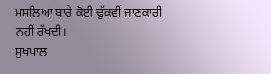ਮਸਲਿਆਂ ਬਾਰੇ ਕੋਈ ਢੁੱਕਵੀਂ ਜਾਣਕਾਰੀ ਨਹੀਂ ਰੱਖਦੀ।
ਸੁਖਪਾਲ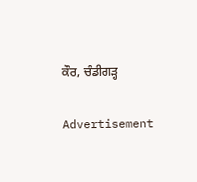ਕੌਰ, ਚੰਡੀਗੜ੍ਹ

Advertisement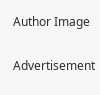Author Image

Advertisement